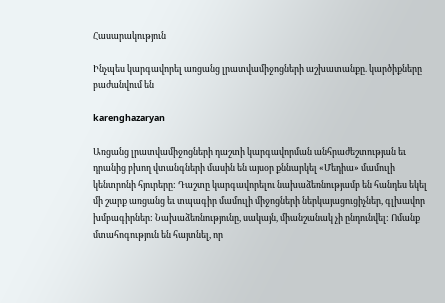Հասարակություն

Ինչպես կարգավորել առցանց լրատվամիջոցների աշխատանքը. կարծիքները բաժանվում են

karenghazaryan

Առցանց լրատվամիջոցների դաշտի կարգավորման անհրաժեշտության եւ դրանից բխող վտանգների մասին են այսօր քննարկել «Մեդիա» մամուլի կենտրոնի հյուրերը: Դաշտը կարգավորելու նախաձեռնությամբ են հանդես եկել մի շարք առցանց եւ տպագիր մամուլի միջոցների ներկայացուցիչներ, գլխավոր խմբագիրներ: Նախաձեռնությունը, սակայն, միանշանակ չի ընդունվել: Ոմանք մտահոգություն են հայտնել, որ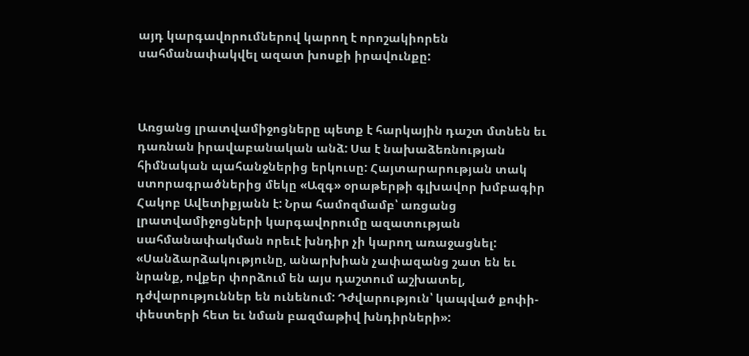այդ կարգավորումներով կարող է որոշակիորեն սահմանափակվել ազատ խոսքի իրավունքը:



Առցանց լրատվամիջոցները պետք է հարկային դաշտ մտնեն եւ դառնան իրավաբանական անձ: Սա է նախաձեռնության հիմնական պահանջներից երկուսը: Հայտարարության տակ ստորագրածներից մեկը «Ազգ» օրաթերթի գլխավոր խմբագիր Հակոբ Ավետիքյանն է: Նրա համոզմամբ՝ առցանց լրատվամիջոցների կարգավորումը ազատության սահմանափակման որեւէ խնդիր չի կարող առաջացնել: «Սանձարձակությունը, անարխիան չափազանց շատ են եւ նրանք, ովքեր փորձում են այս դաշտում աշխատել, դժվարություններ են ունենում: Դժվարություն՝ կապված քոփի-փեստերի հետ եւ նման բազմաթիվ խնդիրների»: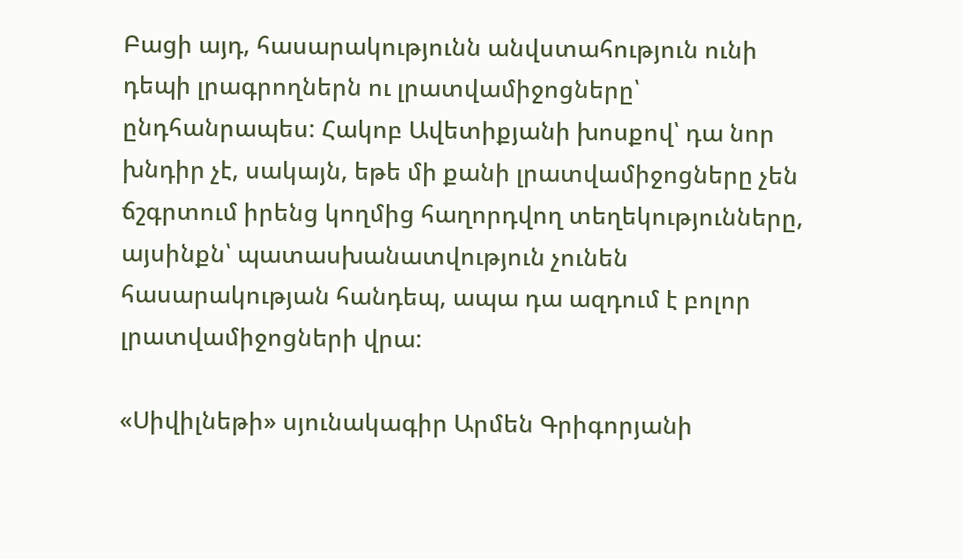Բացի այդ, հասարակությունն անվստահություն ունի դեպի լրագրողներն ու լրատվամիջոցները՝ ընդհանրապես: Հակոբ Ավետիքյանի խոսքով՝ դա նոր խնդիր չէ, սակայն, եթե մի քանի լրատվամիջոցները չեն ճշգրտում իրենց կողմից հաղորդվող տեղեկությունները, այսինքն՝ պատասխանատվություն չունեն հասարակության հանդեպ, ապա դա ազդում է բոլոր լրատվամիջոցների վրա:

«Սիվիլնեթի» սյունակագիր Արմեն Գրիգորյանի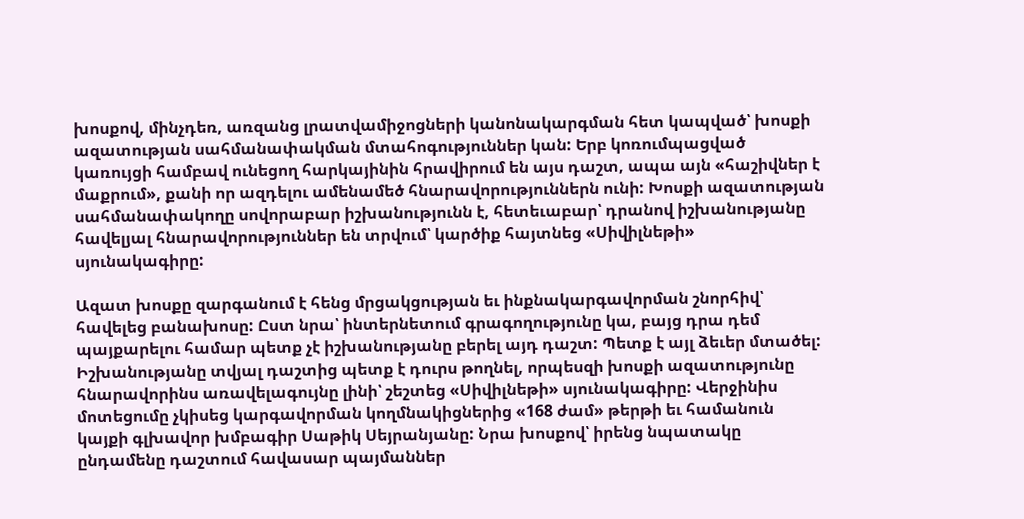խոսքով, մինչդեռ, առզանց լրատվամիջոցների կանոնակարգման հետ կապված՝ խոսքի ազատության սահմանափակման մտահոգություններ կան: Երբ կոռումպացված կառույցի համբավ ունեցող հարկայինին հրավիրում են այս դաշտ, ապա այն «հաշիվներ է մաքրում», քանի որ ազդելու ամենամեծ հնարավորություններն ունի: Խոսքի ազատության սահմանափակողը սովորաբար իշխանությունն է, հետեւաբար՝ դրանով իշխանությանը հավելյալ հնարավորություններ են տրվում՝ կարծիք հայտնեց «Սիվիլնեթի» սյունակագիրը:

Ազատ խոսքը զարգանում է հենց մրցակցության եւ ինքնակարգավորման շնորհիվ՝ հավելեց բանախոսը: Ըստ նրա՝ ինտերնետում գրագողությունը կա, բայց դրա դեմ պայքարելու համար պետք չէ իշխանությանը բերել այդ դաշտ: Պետք է այլ ձեւեր մտածել: Իշխանությանը տվյալ դաշտից պետք է դուրս թողնել, որպեսզի խոսքի ազատությունը հնարավորինս առավելագույնը լինի՝ շեշտեց «Սիվիլնեթի» սյունակագիրը: Վերջինիս մոտեցումը չկիսեց կարգավորման կողմնակիցներից «168 ժամ» թերթի եւ համանուն կայքի գլխավոր խմբագիր Սաթիկ Սեյրանյանը: Նրա խոսքով՝ իրենց նպատակը ընդամենը դաշտում հավասար պայմաններ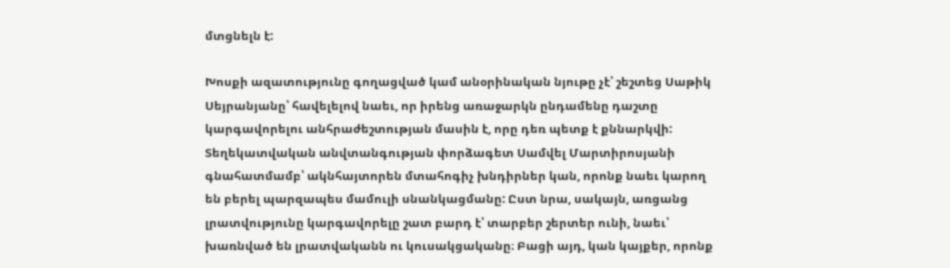մտցնելն է:

Խոսքի ազատությունը գողացված կամ անօրինական նյութը չէ՝ շեշտեց Սաթիկ Սեյրանյանը՝ հավելելով նաեւ, որ իրենց առաջարկն ընդամենը դաշտը կարգավորելու անհրաժեշտության մասին է, որը դեռ պետք է քննարկվի: Տեղեկատվական անվտանգության փորձագետ Սամվել Մարտիրոսյանի գնահատմամբ՝ ակնհայտորեն մտահոգիչ խնդիրներ կան, որոնք նաեւ կարող են բերել պարզապես մամուլի սնանկացմանը: Ըստ նրա, սակայն, առցանց լրատվությունը կարգավորելը շատ բարդ է՝ տարբեր շերտեր ունի, նաեւ՝ խառնված են լրատվականն ու կուսակցականը։ Բացի այդ, կան կայքեր, որոնք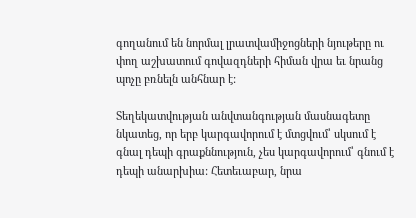գողանում են նորմալ լրատվամիջոցների նյութերը ու փող աշխատում գովազդների հիման վրա եւ նրանց պոչը բռնելն անհնար է:

Տեղեկատվության անվտանգության մասնագետը նկատեց, որ երբ կարգավորում է մտցվում՝ սկսում է գնալ դեպի գրաքննություն, չես կարգավորում՝ գնում է դեպի անարխիա: Հետեւաբար, նրա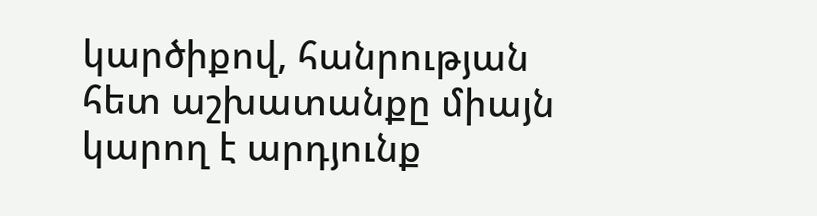կարծիքով, հանրության հետ աշխատանքը միայն կարող է արդյունք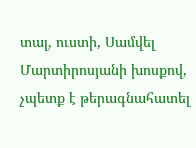տալ, ուստի, Սամվել Մարտիրոսյանի խոսքով, չպետք է թերագնահատել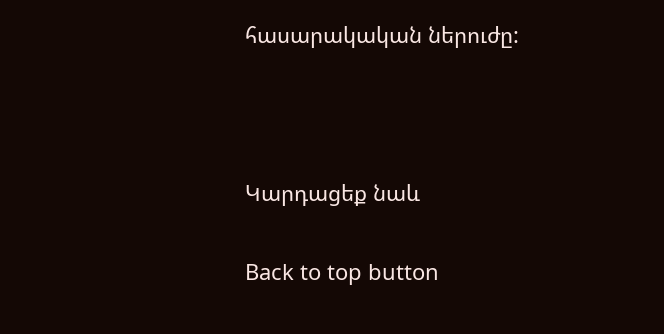հասարակական ներուժը:



Կարդացեք նաև

Back to top button